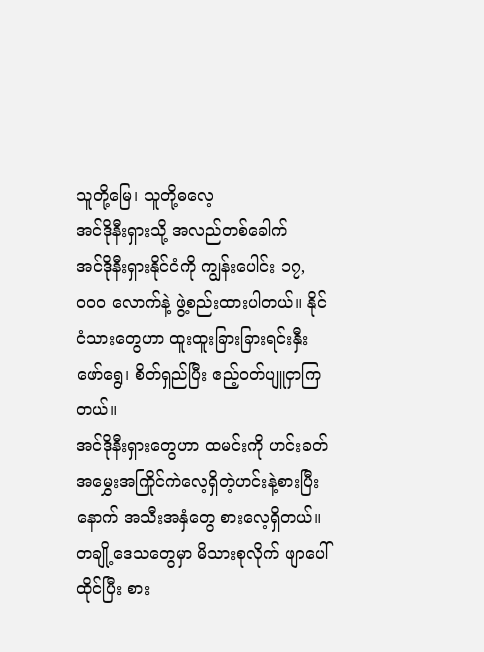သူတို့မြေ၊ သူတို့ဓလေ့
အင်ဒိုနီးရှားသို့ အလည်တစ်ခေါက်
အင်ဒိုနီးရှားနိုင်ငံကို ကျွန်းပေါင်း ၁၇,၀၀၀ လောက်နဲ့ ဖွဲ့စည်းထားပါတယ်။ နိုင်ငံသားတွေဟာ ထူးထူးခြားခြားရင်းနှီးဖော်ရွေ၊ စိတ်ရှည်ပြီး ဧည့်ဝတ်ပျူငှာကြတယ်။
အင်ဒိုနီးရှားတွေဟာ ထမင်းကို ဟင်းခတ်အမွှေးအကြိုင်ကဲလေ့ရှိတဲ့ဟင်းနဲ့စားပြီးနောက် အသီးအနှံတွေ စားလေ့ရှိတယ်။ တချို့ဒေသတွေမှာ မိသားစုလိုက် ဖျာပေါ်ထိုင်ပြီး စား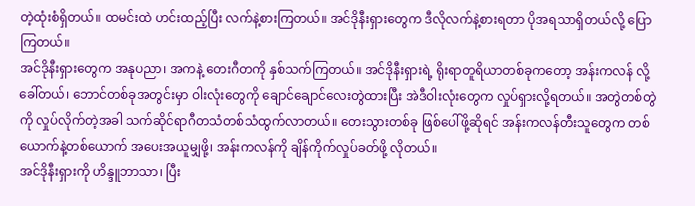တဲ့ထုံးစံရှိတယ်။ ထမင်းထဲ ဟင်းထည့်ပြီး လက်နဲ့စားကြတယ်။ အင်ဒိုနီးရှားတွေက ဒီလိုလက်နဲ့စားရတာ ပိုအရသာရှိတယ်လို့ ပြောကြတယ်။
အင်ဒိုနီးရှားတွေက အနုပညာ၊ အကနဲ့ တေးဂီတကို နှစ်သက်ကြတယ်။ အင်ဒိုနီးရှားရဲ့ ရိုးရာတူရိယာတစ်ခုကတော့ အန်းကလန် လို့ခေါ်တယ်၊ ဘောင်တစ်ခုအတွင်းမှာ ဝါးလုံးတွေကို ချောင်ချောင်လေးတွဲထားပြီး အဲဒီဝါးလုံးတွေက လှုပ်ရှားလို့ရတယ်။ အတွဲတစ်တွဲကို လှုပ်လိုက်တဲ့အခါ သက်ဆိုင်ရာဂီတသံတစ်သံထွက်လာတယ်။ တေးသွားတစ်ခု ဖြစ်ပေါ်ဖို့ဆိုရင် အန်းကလန်တီးသူတွေက တစ်ယောက်နဲ့တစ်ယောက် အပေးအယူမျှဖို့၊ အန်းကလန်ကို ချိန်ကိုက်လှုပ်ခတ်ဖို့ လိုတယ်။
အင်ဒိုနီးရှားကို ဟိန္ဒူဘာသာ၊ ပြီး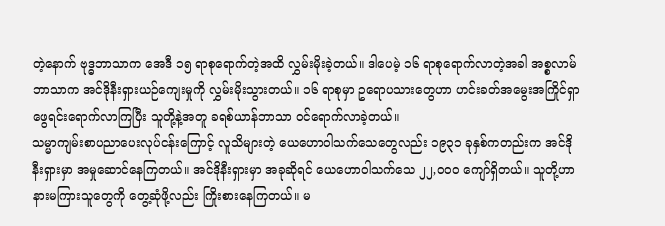တဲ့နောက် ဗုဒ္ဓဘာသာက အေဒီ ၁၅ ရာစုရောက်တဲ့အထိ လွှမ်းမိုးခဲ့တယ်။ ဒါပေမဲ့ ၁၆ ရာစုရောက်လာတဲ့အခါ အစ္စလာမ်ဘာသာက အင်ဒိုနီးရှားယဉ်ကျေးမှုကို လွှမ်းမိုးသွားတယ်။ ၁၆ ရာစုမှာ ဥရောပသားတွေဟာ ဟင်းခတ်အမွေးအကြိုင်ရှာဖွေရင်းရောက်လာကြပြီး သူတို့နဲ့အတူ ခရစ်ယာန်ဘာသာ ဝင်ရောက်လာခဲ့တယ်။
သမ္မာကျမ်းစာပညာပေးလုပ်ငန်းကြောင့် လူသိများတဲ့ ယေဟောဝါသက်သေတွေလည်း ၁၉၃၁ ခုနှစ်ကတည်းက အင်ဒိုနီးရှားမှာ အမှုဆောင်နေကြတယ်။ အင်ဒိုနီးရှားမှာ အခုဆိုရင် ယေဟောဝါသက်သေ ၂၂,၀၀၀ ကျော်ရှိတယ်။ သူတို့ဟာ နားမကြားသူတွေကို တွေ့ဆုံဖို့လည်း ကြိုးစားနေကြတယ်။ မ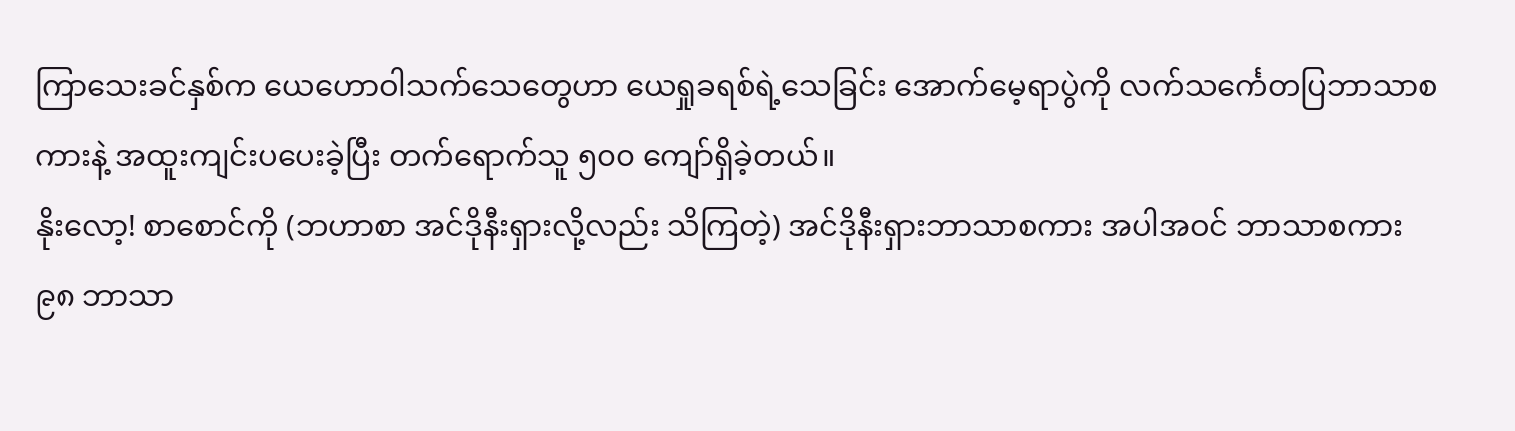ကြာသေးခင်နှစ်က ယေဟောဝါသက်သေတွေဟာ ယေရှုခရစ်ရဲ့သေခြင်း အောက်မေ့ရာပွဲကို လက်သင်္ကေတပြဘာသာစကားနဲ့ အထူးကျင်းပပေးခဲ့ပြီး တက်ရောက်သူ ၅၀၀ ကျော်ရှိခဲ့တယ်။
နိုးလော့! စာစောင်ကို (ဘဟာစာ အင်ဒိုနီးရှားလို့လည်း သိကြတဲ့) အင်ဒိုနီးရှားဘာသာစကား အပါအဝင် ဘာသာစကား ၉၈ ဘာသာ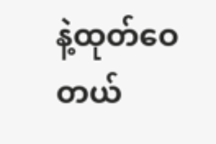နဲ့ထုတ်ဝေတယ်